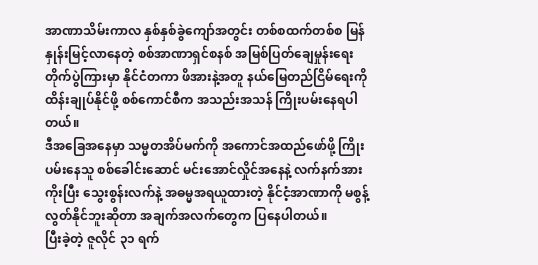အာဏာသိမ်းကာလ နှစ်နှစ်ခွဲကျော်အတွင်း တစ်စထက်တစ်စ မြန်နှုန်းမြင့်လာနေတဲ့ စစ်အာဏာရှင်စနစ် အမြစ်ပြတ်ချေမှုန်းရေးတိုက်ပွဲကြားမှာ နိုင်ငံတကာ ဖိအားနဲ့အတူ နယ်မြေတည်ငြိမ်ရေးကို ထိန်းချုပ်နိုင်ဖို့ စစ်ကောင်စီက အသည်းအသန် ကြိုးပမ်းနေရပါတယ်။
ဒီအခြေအနေမှာ သမ္မတအိပ်မက်ကို အကောင်အထည်ဖော်ဖို့ ကြိုးပမ်းနေသူ စစ်ခေါင်းဆောင် မင်းအောင်လှိုင်အနေနဲ့ လက်နက်အားကိုးပြီး သွေးစွန်းလက်နဲ့ အဓမ္မအရယူထားတဲ့ နိုင်ငံ့အာဏာကို မစွန့်လွတ်နိုင်ဘူးဆိုတာ အချက်အလက်တွေက ပြနေပါတယ်။
ပြီးခဲ့တဲ့ ဇူလိုင် ၃၁ ရက်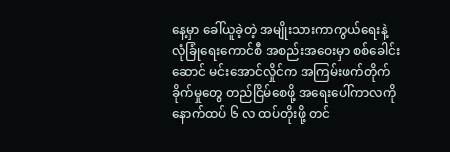နေ့မှာ ခေါ်ယူခဲ့တဲ့ အမျိုးသားကာကွယ်ရေးနဲ့ လုံခြုံရေးကောင်စီ အစည်းအဝေးမှာ စစ်ခေါင်းဆောင် မင်းအောင်လှိုင်က အကြမ်းဖက်တိုက်ခိုက်မှုတွေ တည်ငြိမ်စေဖို့ အရေးပေါ်ကာလကို နောက်ထပ် ၆ လ ထပ်တိုးဖို့ တင်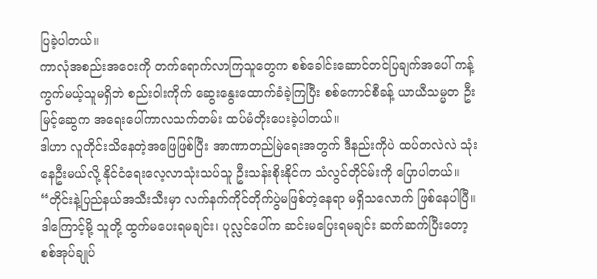ပြခဲ့ပါတယ်။
ကာလုံအစည်းအဝေးကို တက်ရောက်လာကြသူတွေက စစ်ခေါင်းဆောင်တင်ပြချက်အပေါ် ကန့်ကွက်မယ့်သူမရှိဘဲ စည်းဝါးကိုက် ဆွေးနွေးထောက်ခံခဲ့ကြပြီး စစ်ကောင်စီခန့် ယာယီသမ္မတ ဦးမြင့်ဆွေက အရေးပေါ်ကာလသက်တမ်း ထပ်မံတိုးပေးခဲ့ပါတယ်။
ဒါဟာ လူတိုင်းသိနေတဲ့အဖြေဖြစ်ပြီး အာဏာတည်မြဲရေးအတွက် ဒီနည်းကိုပဲ ထပ်တလဲလဲ သုံးနေဦးမယ်လို့ နိုင်ငံရေးလေ့လာသုံးသပ်သူ ဦးသန်းစိုးနိုင်က သံလွင်တိုင်မ်းကို ပြောပါတယ်။
“တိုင်းနဲ့ပြည်နယ်အသီးသီးမှာ လက်နက်ကိုင်တိုက်ပွဲမဖြစ်တဲ့နေရာ မရှိသလောက် ဖြစ်နေပါပြီ။ ဒါကြောင့်မို့ သူတို့ ထွက်မပေးရမချင်း၊ ပုလ္လင်ပေါ်က ဆင်းမပြေးရမချင်း ဆက်ဆက်ပြီးတော့ စစ်အုပ်ချုပ်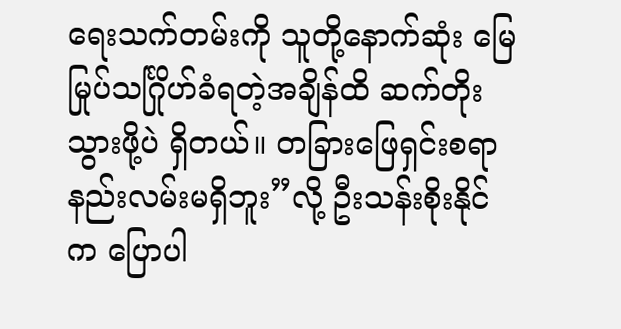ရေးသက်တမ်းကို သူတို့နောက်ဆုံး မြေမြုပ်သင်္ဂြိုဟ်ခံရတဲ့အချိန်ထိ ဆက်တိုးသွားဖို့ပဲ ရှိတယ်။ တခြားဖြေရှင်းစရာ နည်းလမ်းမရှိဘူး”လို့ ဦးသန်းစိုးနိုင်က ပြောပါ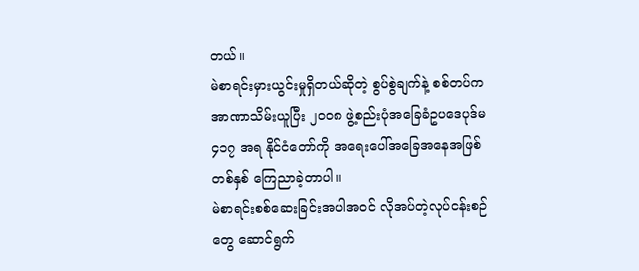တယ်။
မဲစာရင်းမှားယွင်းမှုရှိတယ်ဆိုတဲ့ စွပ်စွဲချက်နဲ့ စစ်တပ်က အာဏာသိမ်းယူပြီး ၂၀၀၈ ဖွဲ့စည်းပုံအခြေခံဥပဒေပုဒ်မ ၄၁၇ အရ နိုင်ငံတော်ကို အရေးပေါ်အခြေအနေအဖြစ် တစ်နှစ် ကြေညာခဲ့တာပါ။
မဲစာရင်းစစ်ဆေးခြင်းအပါအဝင် လိုအပ်တဲ့လုပ်ငန်းစဉ်တွေ ဆောင်ရွက်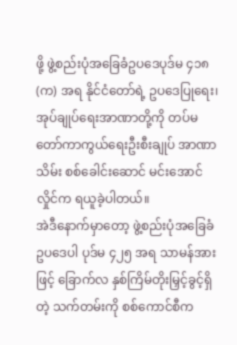ဖို့ ဖွဲ့စည်းပုံအခြေခံဥပဒေပုဒ်မ ၄၁၈ (က) အရ နိုင်ငံတော်ရဲ့ ဥပဒေပြုရေး၊အုပ်ချုပ်ရေးအာဏာတို့ကို တပ်မတော်ကာကွယ်ရေးဦးစီးချုပ် အာဏာသိမ်း စစ်ခေါင်းဆောင် မင်းအောင်လှိုင်က ရယူခဲ့ပါတယ်။
အဲဒီနောက်မှာတော့ ဖွဲ့စည်းပုံအခြေခံဥပဒေပါ ပုဒ်မ ၄၂၅ အရ သာမန်အားဖြင့် ခြောက်လ နှစ်ကြိမ်တိုးမြှင့်ခွင့်ရှိတဲ့ သက်တမ်းကို စစ်ကောင်စီက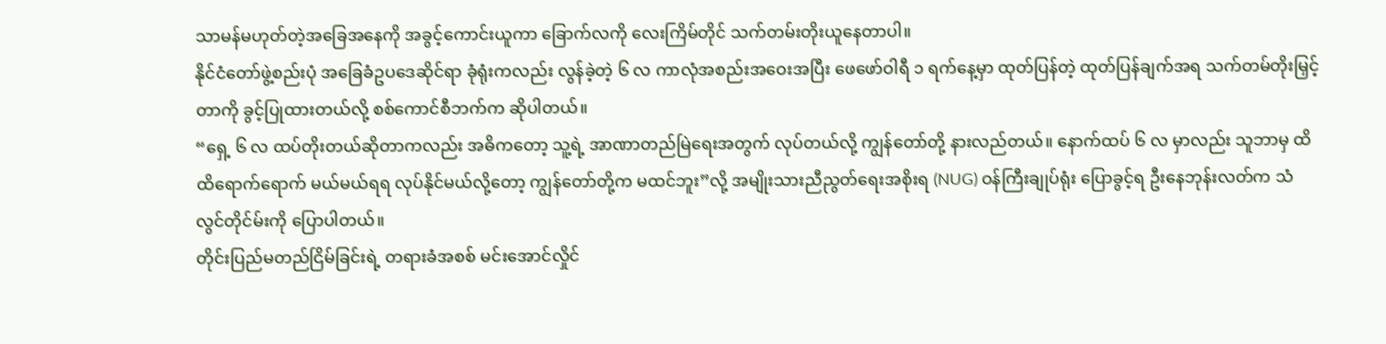သာမန်မဟုတ်တဲ့အခြေအနေကို အခွင့်ကောင်းယူကာ ခြောက်လကို လေးကြိမ်တိုင် သက်တမ်းတိုးယူနေတာပါ။
နိုင်ငံတော်ဖွဲ့စည်းပုံ အခြေခံဥပဒေဆိုင်ရာ ခုံရုံးကလည်း လွန်ခဲ့တဲ့ ၆ လ ကာလုံအစည်းအဝေးအပြီး ဖေဖော်ဝါရီ ၁ ရက်နေ့မှာ ထုတ်ပြန်တဲ့ ထုတ်ပြန်ချက်အရ သက်တမ်တိုးမြှင့်တာကို ခွင့်ပြုထားတယ်လို့ စစ်ကောင်စီဘက်က ဆိုပါတယ်။
“ရှေ့ ၆ လ ထပ်တိုးတယ်ဆိုတာကလည်း အဓိကတော့ သူ့ရဲ့ အာဏာတည်မြဲရေးအတွက် လုပ်တယ်လို့ ကျွန်တော်တို့ နားလည်တယ်။ နောက်ထပ် ၆ လ မှာလည်း သူဘာမှ ထိထိရောက်ရောက် မယ်မယ်ရရ လုပ်နိုင်မယ်လို့တော့ ကျွန်တော်တို့က မထင်ဘူး”လို့ အမျိုးသားညီညွတ်ရေးအစိုးရ (NUG) ဝန်ကြီးချုပ်ရုံး ပြောခွင့်ရ ဦးနေဘုန်းလတ်က သံလွင်တိုင်မ်းကို ပြောပါတယ်။
တိုင်းပြည်မတည်ငြိမ်ခြင်းရဲ့ တရားခံအစစ် မင်းအောင်လှိုင်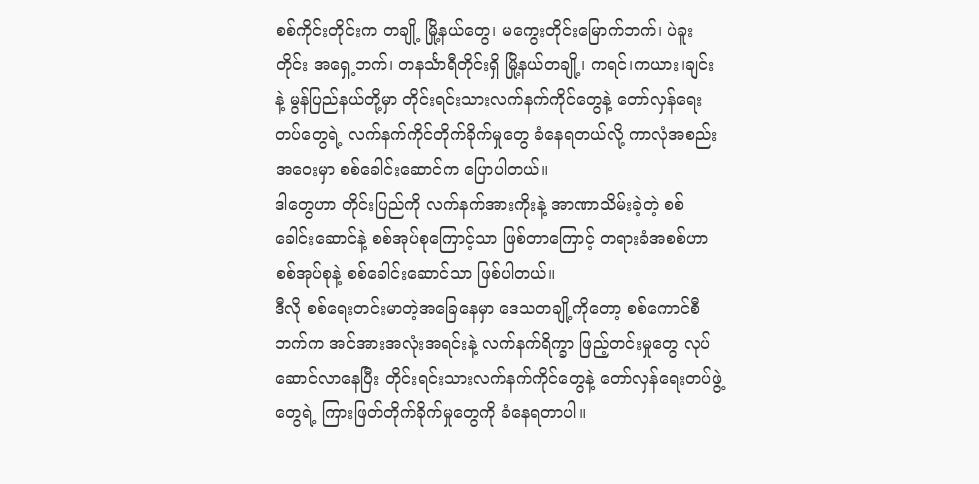စစ်ကိုင်းတိုင်းက တချို့ မြို့နယ်တွေ၊ မကွေးတိုင်းမြောက်ဘက်၊ ပဲခူးတိုင်း အရှေ့ဘက်၊ တနင်္သာရီတိုင်းရှိ မြို့နယ်တချို့၊ ကရင်၊ကယား၊ချင်းနဲ့ မွန်ပြည်နယ်တို့မှာ တိုင်းရင်းသားလက်နက်ကိုင်တွေနဲ့ တော်လှန်ရေးတပ်တွေရဲ့ လက်နက်ကိုင်တိုက်ခိုက်မှုတွေ ခံနေရတယ်လို့ ကာလုံအစည်းအဝေးမှာ စစ်ခေါင်းဆောင်က ပြောပါတယ်။
ဒါတွေဟာ တိုင်းပြည်ကို လက်နက်အားကိုးနဲ့ အာဏာသိမ်းခဲ့တဲ့ စစ်ခေါင်းဆောင်နဲ့ စစ်အုပ်စုကြောင့်သာ ဖြစ်တာကြောင့် တရားခံအစစ်ဟာ စစ်အုပ်စုနဲ့ စစ်ခေါင်းဆောင်သာ ဖြစ်ပါတယ်။
ဒီလို စစ်ရေးတင်းမာတဲ့အခြေနေမှာ ဒေသတချို့ကိုတော့ စစ်ကောင်စီဘက်က အင်အားအလုံးအရင်းနဲ့ လက်နက်ရိက္ခာ ဖြည့်တင်းမှုတွေ လုပ်ဆောင်လာနေပြီး တိုင်းရင်းသားလက်နက်ကိုင်တွေနဲ့ တော်လှန်ရေးတပ်ဖွဲ့တွေရဲ့ ကြားဖြတ်တိုက်ခိုက်မှုတွေကို ခံနေရတာပါ။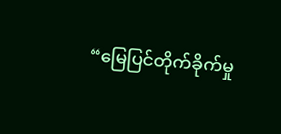“မြေပြင်တိုက်ခိုက်မှု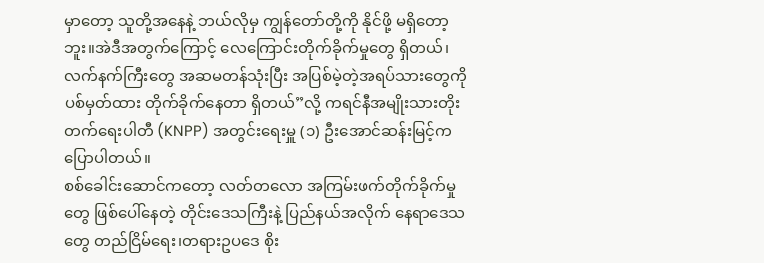မှာတော့ သူတို့အနေနဲ့ ဘယ်လိုမှ ကျွန်တော်တို့ကို နိုင်ဖို့ မရှိတော့ဘူး။အဲဒီအတွက်ကြောင့် လေကြောင်းတိုက်ခိုက်မှုတွေ ရှိတယ်၊ လက်နက်ကြီးတွေ အဆမတန်သုံးပြီး အပြစ်မဲ့တဲ့အရပ်သားတွေကို ပစ်မှတ်ထား တိုက်ခိုက်နေတာ ရှိတယ်”လို့ ကရင်နီအမျိုးသားတိုးတက်ရေးပါတီ (KNPP) အတွင်းရေးမှူ (၁) ဦးအောင်ဆန်းမြင့်က ပြောပါတယ်။
စစ်ခေါင်းဆောင်ကတော့ လတ်တလော အကြမ်းဖက်တိုက်ခိုက်မှုတွေ ဖြစ်ပေါ်နေတဲ့ တိုင်းဒေသကြီးနဲ့ ပြည်နယ်အလိုက် နေရာဒေသတွေ တည်ငြိမ်ရေး၊တရားဥပဒေ စိုး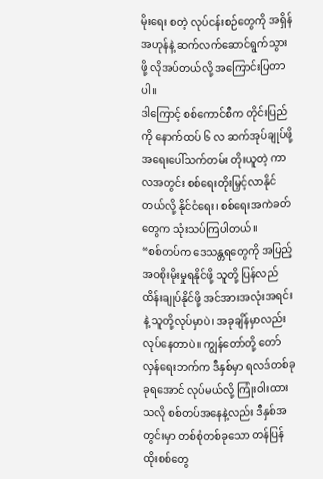မိုးရေး စတဲ့ လုပ်ငန်းစဉ်တွေကို အရှိန်အဟုန်နဲ့ ဆက်လက်ဆောင်ရွက်သွားဖို့ လိုအပ်တယ်လို့ အကြောင်းပြတာပါ။
ဒါကြောင့် စစ်ကောင်စီက တိုင်းပြည်ကို နောက်ထပ် ၆ လ ဆက်အုပ်ချုပ်ဖို့ အရေးပေါ်သက်တမ်း တိုးယူတဲ့ ကာလအတွင်း စစ်ရေးတိုးမြှင့်လာနိုင်တယ်လို့ နိုင်ငံရေး၊ စစ်ရေးအကဲခတ်တွေက သုံးသပ်ကြပါတယ်။
“စစ်တပ်က ဒေသန္တရတွေကို အပြည့်အဝစိုးမိုးမှုရနိုင်ဖို့ သူတို့ ပြန်လည်ထိန်းချုပ်နိုင်ဖို့ အင်အားအလုံးအရင်းနဲ့ သူတို့လုပ်မှာပဲ၊ အခုချိန်မှာလည်း လုပ်နေတာပဲ။ ကျွန်တော်တို့ တော်လှန်ရေးဘက်က ဒီနှစ်မှာ ရလဒ်တစ်ခုခုရအောင် လုပ်မယ်လို့ ကြုံးဝါးထားသလို စစ်တပ်အနေနဲ့လည်း ဒီနှစ်အတွင်းမှာ တစ်စုံတစ်ခုသော တန်ပြန်ထိုးစစ်တွေ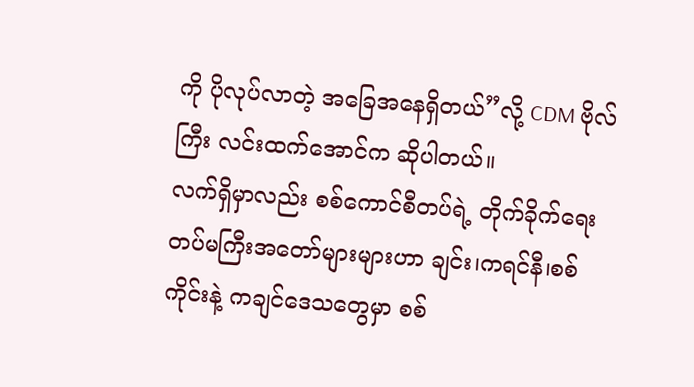ကို ပိုလုပ်လာတဲ့ အခြေအနေရှိတယ်”လို့ CDM ဗိုလ်ကြီး လင်းထက်အောင်က ဆိုပါတယ်။
လက်ရှိမှာလည်း စစ်ကောင်စီတပ်ရဲ့ တိုက်ခိုက်ရေးတပ်မကြီးအတော်များများဟာ ချင်း၊ကရင်နီ၊စစ်ကိုင်းနဲ့ ကချင်ဒေသတွေမှာ စစ်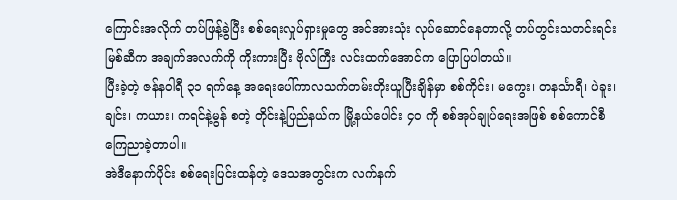ကြောင်းအလိုက် တပ်ဖြန့်ခွဲပြီး စစ်ရေးလှုပ်ရှားမှုတွေ အင်အားသုံး လုပ်ဆောင်နေတာလို့ တပ်တွင်းသတင်းရင်းမြစ်ဆီက အချက်အလက်ကို ကိုးကားပြီး ဗိုလ်ကြီး လင်းထက်အောင်က ပြောပြပါတယ်။
ပြီးခဲ့တဲ့ ဇန်နဝါရီ ၃၁ ရက်နေ့ အရေးပေါ်ကာလသက်တမ်းတိုးယူပြီးချိန်မှာ စစ်ကိုင်း၊ မကွေး၊ တနင်္သာရီ၊ ပဲခူး၊ ချင်း၊ ကယား၊ ကရင်နဲ့မွန် စတဲ့ တိုင်းနဲ့ပြည်နယ်က မြို့နယ်ပေါင်း ၄၀ ကို စစ်အုပ်ချုပ်ရေးအဖြစ် စစ်ကောင်စီ ကြေညာခဲ့တာပါ။
အဲဒီနောက်ပိုင်း စစ်ရေးပြင်းထန်တဲ့ ဒေသအတွင်းက လက်နက်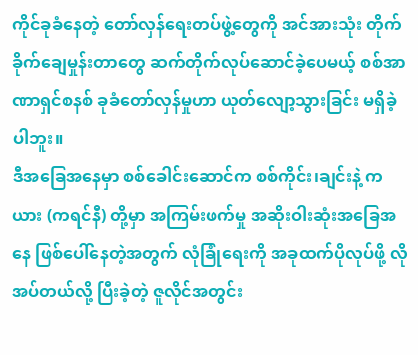ကိုင်ခုခံနေတဲ့ တော်လှန်ရေးတပ်ဖွဲ့တွေကို အင်အားသုံး တိုက်ခိုက်ချေမှုန်းတာတွေ ဆက်တိုက်လုပ်ဆောင်ခဲ့ပေမယ့် စစ်အာဏာရှင်စနစ် ခုခံတော်လှန်မှုဟာ ယုတ်လျော့သွားခြင်း မရှိခဲ့ပါဘူး။
ဒီအခြေအနေမှာ စစ်ခေါင်းဆောင်က စစ်ကိုင်း၊ချင်းနဲ့ ကယား (ကရင်နီ) တို့မှာ အကြမ်းဖက်မှု အဆိုးဝါးဆုံးအခြေအနေ ဖြစ်ပေါ်နေတဲ့အတွက် လုံခြုံရေးကို အခုထက်ပိုလုပ်ဖို့ လိုအပ်တယ်လို့ ပြီးခဲ့တဲ့ ဇူလိုင်အတွင်း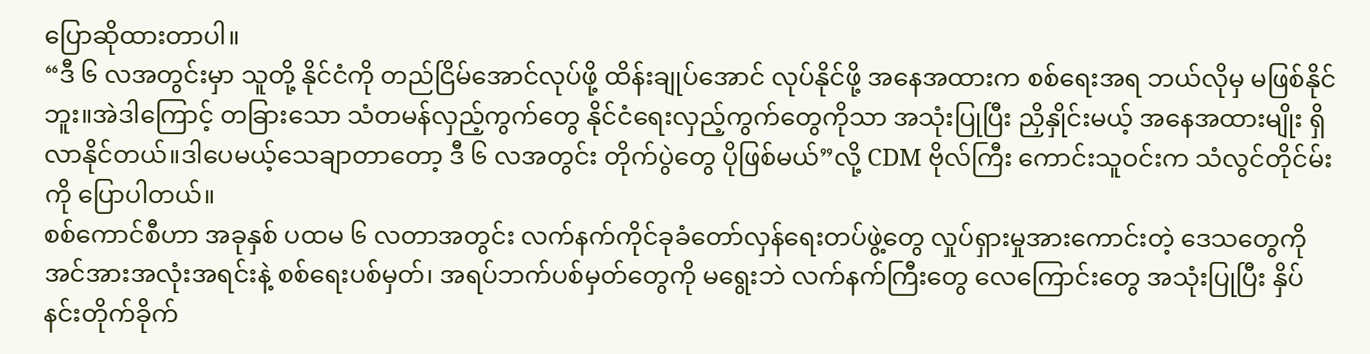ပြောဆိုထားတာပါ။
“ဒီ ၆ လအတွင်းမှာ သူတို့ နိုင်ငံကို တည်ငြိမ်အောင်လုပ်ဖို့ ထိန်းချုပ်အောင် လုပ်နိုင်ဖို့ အနေအထားက စစ်ရေးအရ ဘယ်လိုမှ မဖြစ်နိုင်ဘူး။အဲဒါကြောင့် တခြားသော သံတမန်လှည့်ကွက်တွေ နိုင်ငံရေးလှည့်ကွက်တွေကိုသာ အသုံးပြုပြီး ညှိနှိုင်းမယ့် အနေအထားမျိုး ရှိလာနိုင်တယ်။ဒါပေမယ့်သေချာတာတော့ ဒီ ၆ လအတွင်း တိုက်ပွဲတွေ ပိုဖြစ်မယ်”လို့ CDM ဗိုလ်ကြီး ကောင်းသူဝင်းက သံလွင်တိုင်မ်းကို ပြောပါတယ်။
စစ်ကောင်စီဟာ အခုနှစ် ပထမ ၆ လတာအတွင်း လက်နက်ကိုင်ခုခံတော်လှန်ရေးတပ်ဖွဲ့တွေ လှုပ်ရှားမှုအားကောင်းတဲ့ ဒေသတွေကို အင်အားအလုံးအရင်းနဲ့ စစ်ရေးပစ်မှတ်၊ အရပ်ဘက်ပစ်မှတ်တွေကို မရွေးဘဲ လက်နက်ကြီးတွေ လေကြောင်းတွေ အသုံးပြုပြီး နှိပ်နင်းတိုက်ခိုက်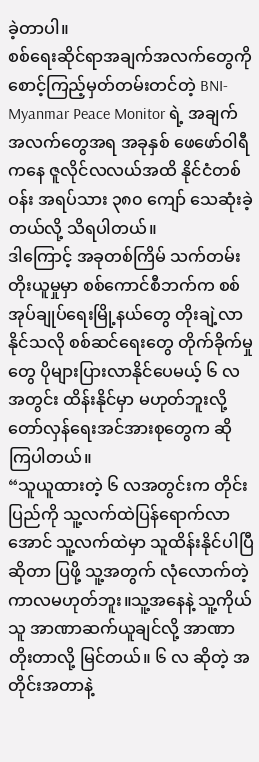ခဲ့တာပါ။
စစ်ရေးဆိုင်ရာအချက်အလက်တွေကို စောင့်ကြည့်မှတ်တမ်းတင်တဲ့ BNI-Myanmar Peace Monitor ရဲ့ အချက်အလက်တွေအရ အခုနှစ် ဖေဖော်ဝါရီကနေ ဇူလိုင်လလယ်အထိ နိုင်ငံတစ်ဝန်း အရပ်သား ၃၈၀ ကျော် သေဆုံးခဲ့တယ်လို့ သိရပါတယ်။
ဒါကြောင့် အခုတစ်ကြိမ် သက်တမ်းတိုးယူမှုမှာ စစ်ကောင်စီဘက်က စစ်အုပ်ချုပ်ရေးမြို့နယ်တွေ တိုးချဲ့လာနိုင်သလို စစ်ဆင်ရေးတွေ တိုက်ခိုက်မှုတွေ ပိုများပြားလာနိုင်ပေမယ့် ၆ လအတွင်း ထိန်းနိုင်မှာ မဟုတ်ဘူးလို့ တော်လှန်ရေးအင်အားစုတွေက ဆိုကြပါတယ်။
“သူယူထားတဲ့ ၆ လအတွင်းက တိုင်းပြည်ကို သူ့လက်ထဲပြန်ရောက်လာအောင် သူ့လက်ထဲမှာ သူထိန်းနိုင်ပါပြီဆိုတာ ပြဖို့ သူ့အတွက် လုံလောက်တဲ့ ကာလမဟုတ်ဘူး။သူ့အနေနဲ့ သူ့ကိုယ်သူ အာဏာဆက်ယူချင်လို့ အာဏာတိုးတာလို့ မြင်တယ်။ ၆ လ ဆိုတဲ့ အတိုင်းအတာနဲ့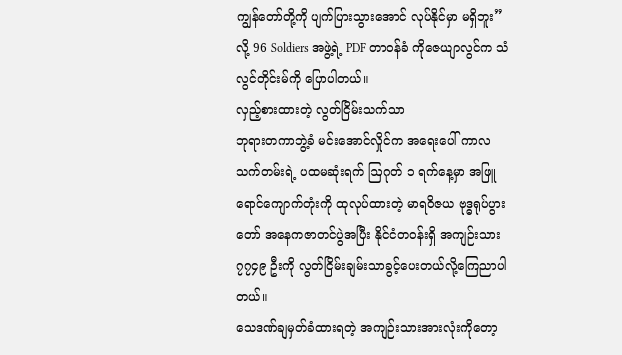ကျွန်တော်တို့ကို ပျက်ပြားသွားအောင် လုပ်နိုင်မှာ မရှိဘူး”လို့ 96 Soldiers အဖွဲ့ရဲ့ PDF တာဝန်ခံ ကိုဇေယျာလွင်က သံလွင်တိုင်းမ်ကို ပြောပါတယ်။
လှည့်စားထားတဲ့ လွတ်ငြိမ်းသက်သာ
ဘုရားတကာဘွဲ့ခံ မင်းအောင်လှိုင်က အရေးပေါ် ကာလသက်တမ်းရဲ့ ပထမဆုံးရက် ဩဂုတ် ၁ ရက်နေ့မှာ အဖြူရောင်ကျောက်တုံးကို ထုလုပ်ထားတဲ့ မာရဝိဇယ ဗုဒ္ဓရုပ်ပွားတော် အနေကဇာတင်ပွဲအပြီး နိုင်ငံတဝန်းရှိ အကျဉ်းသား ၇၇၄၉ ဦးကို လွတ်ငြိမ်းချမ်းသာခွင့်ပေးတယ်လို့ကြေညာပါတယ်။
သေဒဏ်ချမှတ်ခံထားရတဲ့ အကျဉ်းသားအားလုံးကိုတော့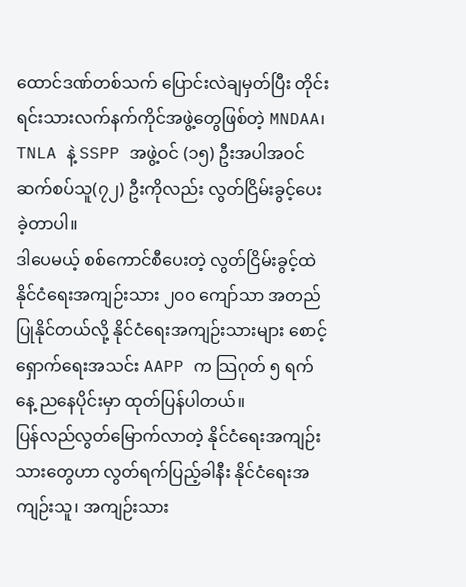ထောင်ဒဏ်တစ်သက် ပြောင်းလဲချမှတ်ပြီး တိုင်းရင်းသားလက်နက်ကိုင်အဖွဲ့တွေဖြစ်တဲ့ MNDAA၊ TNLA နဲ့ SSPP အဖွဲ့ဝင် (၁၅) ဦးအပါအဝင် ဆက်စပ်သူ(၇၂) ဦးကိုလည်း လွတ်ငြိမ်းခွင့်ပေးခဲ့တာပါ။
ဒါပေမယ့် စစ်ကောင်စီပေးတဲ့ လွတ်ငြိမ်းခွင့်ထဲ နိုင်ငံရေးအကျဉ်းသား ၂၀၀ ကျော်သာ အတည်ပြုနိုင်တယ်လို့ နိုင်ငံရေးအကျဉ်းသားများ စောင့်ရှောက်ရေးအသင်း AAPP က သြဂုတ် ၅ ရက်နေ့ ညနေပိုင်းမှာ ထုတ်ပြန်ပါတယ်။
ပြန်လည်လွတ်မြောက်လာတဲ့ နိုင်ငံရေးအကျဉ်းသားတွေဟာ လွတ်ရက်ပြည့်ခါနီး နိုင်ငံရေးအကျဉ်းသူ၊ အကျဉ်းသား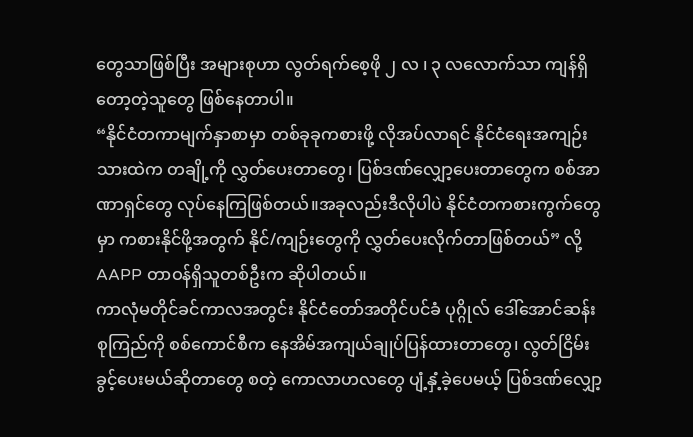တွေသာဖြစ်ပြီး အများစုဟာ လွတ်ရက်စေ့ဖို ၂ လ ၊ ၃ လလောက်သာ ကျန်ရှိတော့တဲ့သူတွေ ဖြစ်နေတာပါ။
“နိုင်ငံတကာမျက်နှာစာမှာ တစ်ခုခုကစားဖို့ လိုအပ်လာရင် နိုင်ငံရေးအကျဉ်းသားထဲက တချို့ကို လွှတ်ပေးတာတွေ၊ ပြစ်ဒဏ်လျှော့ပေးတာတွေက စစ်အာဏာရှင်တွေ လုပ်နေကြဖြစ်တယ်။အခုလည်းဒီလိုပါပဲ နိုင်ငံတကစားကွက်တွေမှာ ကစားနိုင်ဖို့အတွက် နိုင်/ကျဉ်းတွေကို လွှတ်ပေးလိုက်တာဖြစ်တယ်” လို့ AAPP တာဝန်ရှိသူတစ်ဦးက ဆိုပါတယ်။
ကာလုံမတိုင်ခင်ကာလအတွင်း နိုင်ငံတော်အတိုင်ပင်ခံ ပုဂ္ဂိုလ် ဒေါ်အောင်ဆန်းစုကြည်ကို စစ်ကောင်စီက နေအိမ်အကျယ်ချုပ်ပြန်ထားတာတွေ၊ လွတ်ငြိမ်းခွင့်ပေးမယ်ဆိုတာတွေ စတဲ့ ကောလာဟလတွေ ပျံ့နှံ့ခဲ့ပေမယ့် ပြစ်ဒဏ်လျှော့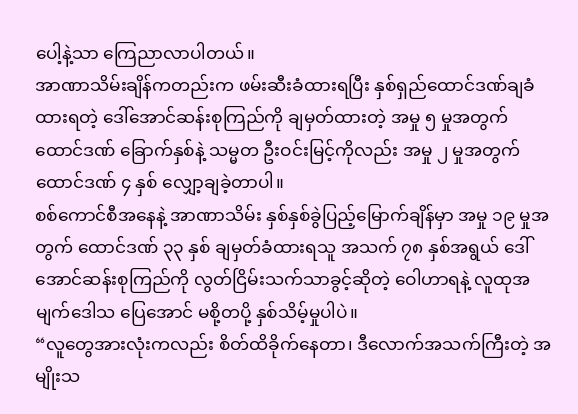ပေါ့နဲ့သာ ကြေညာလာပါတယ်။
အာဏာသိမ်းချိန်ကတည်းက ဖမ်းဆီးခံထားရပြီး နှစ်ရှည်ထောင်ဒဏ်ချခံထားရတဲ့ ဒေါ်အောင်ဆန်းစုကြည်ကို ချမှတ်ထားတဲ့ အမှု ၅ မှုအတွက် ထောင်ဒဏ် ခြောက်နှစ်နဲ့ သမ္မတ ဦးဝင်းမြင့်ကိုလည်း အမှု ၂ မှုအတွက် ထောင်ဒဏ် ၄ နှစ် လျှော့ချခဲ့တာပါ။
စစ်ကောင်စီအနေနဲ့ အာဏာသိမ်း နှစ်နှစ်ခွဲပြည့်မြောက်ချိန်မှာ အမှု ၁၉ မှုအတွက် ထောင်ဒဏ် ၃၃ နှစ် ချမှတ်ခံထားရသူ အသက် ၇၈ နှစ်အရွယ် ဒေါ်အောင်ဆန်းစုကြည်ကို လွတ်ငြိမ်းသက်သာခွင့်ဆိုတဲ့ ဝေါဟာရနဲ့ လူထုအမျက်ဒေါသ ပြေအောင် မစို့တပို့ နှစ်သိမ့်မှုပါပဲ။
“လူတွေအားလုံးကလည်း စိတ်ထိခိုက်နေတာ၊ ဒီလောက်အသက်ကြီးတဲ့ အမျိုးသ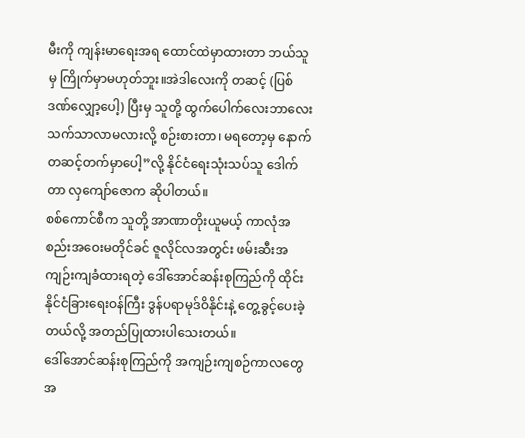မီးကို ကျန်းမာရေးအရ ထောင်ထဲမှာထားတာ ဘယ်သူမှ ကြိုက်မှာမဟုတ်ဘူး။အဲဒါလေးကို တဆင့် (ပြစ်ဒဏ်လျှော့ပေါ့) ပြီးမှ သူတို့ ထွက်ပေါက်လေးဘာလေး သက်သာလာမလားလို့ စဉ်းစားတာ၊ မရတော့မှ နောက်တဆင့်တက်မှာပေါ့”လို့ နိုင်ငံရေးသုံးသပ်သူ ဒေါက်တာ လှကျော်ဇောက ဆိုပါတယ်။
စစ်ကောင်စီက သူတို့ အာဏာတိုးယူမယ့် ကာလုံအစည်းအဝေးမတိုင်ခင် ဇူလိုင်လအတွင်း ဖမ်းဆီးအကျဉ်းကျခံထားရတဲ့ ဒေါ်အောင်ဆန်းစုကြည်ကို ထိုင်းနိုင်ငံခြားရေးဝန်ကြီး ဒွန်ပရာမုဒ်ဝိနိုင်းနဲ့ တွေ့ခွင့်ပေးခဲ့တယ်လို့ အတည်ပြုထားပါသေးတယ်။
ဒေါ်အောင်ဆန်းစုကြည်ကို အကျဉ်းကျစဉ်ကာလတွေအ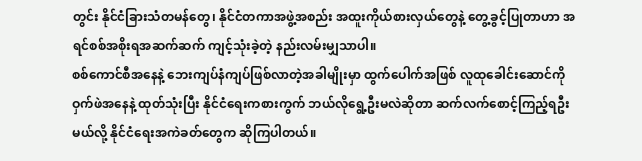တွင်း နိုင်ငံခြားသံတမန်တွေ၊ နိုင်ငံတကာအဖွဲ့အစည်း အထူးကိုယ်စားလှယ်တွေနဲ့ တွေ့ခွင့်ပြုတာဟာ အရင်စစ်အစိုးရအဆက်ဆက် ကျင့်သုံးခဲ့တဲ့ နည်းလမ်းမျှသာပါ။
စစ်ကောင်စီအနေနဲ့ ဘေးကျပ်နံကျပ်ဖြစ်လာတဲ့အခါမျိုးမှာ ထွက်ပေါက်အဖြစ် လူထုခေါင်းဆောင်ကို ဝှက်ဖဲအနေနဲ့ ထုတ်သုံးပြီး နိုင်ငံရေးကစားကွက် ဘယ်လိုရွေ့ဦးမလဲဆိုတာ ဆက်လက်စောင့်ကြည့်ရဦးမယ်လို့ နိုင်ငံရေးအကဲခတ်တွေက ဆိုကြပါတယ်။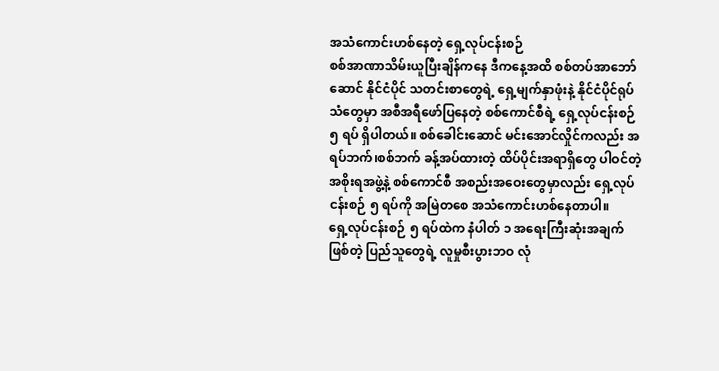အသံကောင်းဟစ်နေတဲ့ ရှေ့လုပ်ငန်းစဉ်
စစ်အာဏာသိမ်းယူပြီးချိန်ကနေ ဒီကနေ့အထိ စစ်တပ်အာဘော်ဆောင် နိုင်ငံပိုင် သတင်းစာတွေရဲ့ ရှေ့မျက်နှာဖုံးနဲ့ နိုင်ငံပိုင်ရုပ်သံတွေမှာ အစီအရီဖော်ပြနေတဲ့ စစ်ကောင်စီရဲ့ ရှေ့လုပ်ငန်းစဉ် ၅ ရပ် ရှိပါတယ်။ စစ်ခေါင်းဆောင် မင်းအောင်လှိုင်ကလည်း အရပ်ဘက်၊စစ်ဘက် ခန့်အပ်ထားတဲ့ ထိပ်ပိုင်းအရာရှိတွေ ပါဝင်တဲ့ အစိုးရအဖွဲ့နဲ့ စစ်ကောင်စီ အစည်းအဝေးတွေမှာလည်း ရှေ့လုပ်ငန်းစဉ် ၅ ရပ်ကို အမြဲတစေ အသံကောင်းဟစ်နေတာပါ။
ရှေ့လုပ်ငန်းစဉ် ၅ ရပ်ထဲက နံပါတ် ၁ အရေးကြီးဆုံးအချက်ဖြစ်တဲ့ ပြည်သူတွေရဲ့ လူမှုစီးပွားဘဝ လုံ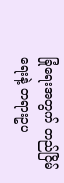ခြုံရေးအတွက် တည်ငြိမ်ရေးနဲ့ တရားဥပ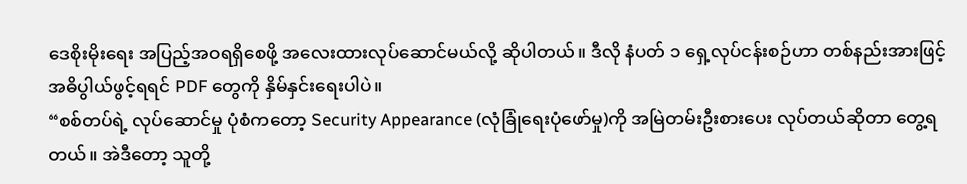ဒေစိုးမိုးရေး အပြည့်အဝရရှိစေဖို့ အလေးထားလုပ်ဆောင်မယ်လို့ ဆိုပါတယ်။ ဒီလို နံပတ် ၁ ရှေ့လုပ်ငန်းစဉ်ဟာ တစ်နည်းအားဖြင့် အဓိပွါယ်ဖွင့်ရရင် PDF တွေကို နှိမ်နှင်းရေးပါပဲ။
“စစ်တပ်ရဲ့ လုပ်ဆောင်မှု ပုံစံကတော့ Security Appearance (လုံခြုံရေးပုံဖော်မှု)ကို အမြဲတမ်းဦးစားပေး လုပ်တယ်ဆိုတာ တွေ့ရတယ်။ အဲဒီတော့ သူတို့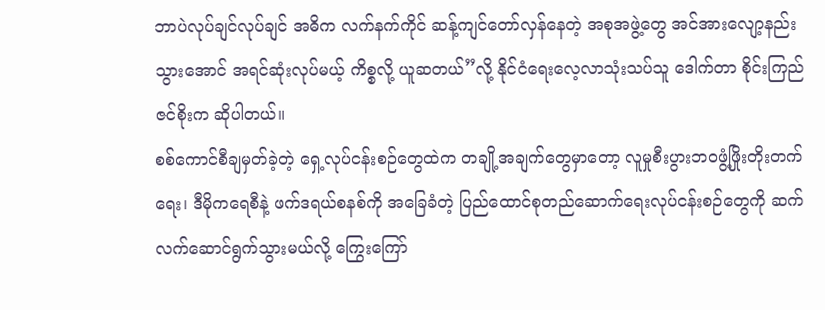ဘာပဲလုပ်ချင်လုပ်ချင် အဓိက လက်နက်ကိုင် ဆန့်ကျင်တော်လှန်နေတဲ့ အစုအဖွဲ့တွေ အင်အားလျော့နည်းသွားအောင် အရင်ဆုံးလုပ်မယ့် ကိစ္စလို့ ယူဆတယ်”လို့ နိုင်ငံရေးလေ့လာသုံးသပ်သူ ဒေါက်တာ စိုင်းကြည်ဇင်စိုးက ဆိုပါတယ်။
စစ်ကောင်စီချမှတ်ခဲ့တဲ့ ရှေ့လုပ်ငန်းစဉ်တွေထဲက တချို့အချက်တွေမှာတော့ လူမှုစီးပွားဘဝဖွံ့ဖြိုးတိုးတက်ရေး၊ ဒီမိုကရေစီနဲ့ ဖက်ဒရယ်စနစ်ကို အခြေခံတဲ့ ပြည်ထောင်စုတည်ဆောက်ရေးလုပ်ငန်းစဉ်တွေကို ဆက်လက်ဆောင်ရွက်သွားမယ်လို့ ကြွေးကြော်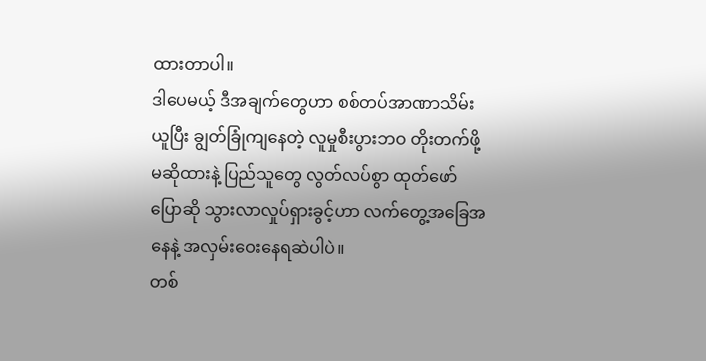ထားတာပါ။
ဒါပေမယ့် ဒီအချက်တွေဟာ စစ်တပ်အာဏာသိမ်းယူပြီး ချွတ်ခြုံကျနေတဲ့ လူမှုစီးပွားဘဝ တိုးတက်ဖို့ မဆိုထားနဲ့ ပြည်သူတွေ လွတ်လပ်စွာ ထုတ်ဖော်ပြောဆို သွားလာလှုပ်ရှားခွင့်ဟာ လက်တွေ့အခြေအနေနဲ့ အလှမ်းဝေးနေရဆဲပါပဲ။
တစ်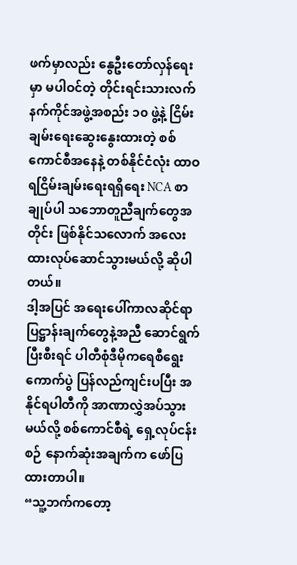ဖက်မှာလည်း နွေဦးတော်လှန်ရေးမှာ မပါဝင်တဲ့ တိုင်းရင်းသားလက်နက်ကိုင်အဖွဲ့အစည်း ၁၀ ဖွဲ့နဲ့ ငြိမ်းချမ်းရေးဆွေးနွေးထားတဲ့ စစ်ကောင်စီအနေနဲ့ တစ်နိုင်ငံလုံး ထာဝရငြိမ်းချမ်းရေးရရှိရေး NCA စာချုပ်ပါ သဘောတူညီချက်တွေအတိုင်း ဖြစ်နိုင်သလောက် အလေးထားလုပ်ဆောင်သွားမယ်လို့ ဆိုပါတယ်။
ဒါ့အပြင် အရေးပေါ်ကာလဆိုင်ရာ ပြဋ္ဌာန်းချက်တွေနဲ့အညီ ဆောင်ရွက်ပြီးစီးရင် ပါတီစုံဒီမိုကရေစီရွေးကောက်ပွဲ ပြန်လည်ကျင်းပပြီး အနိုင်ရပါတီကို အာဏာလွှဲအပ်သွားမယ်လို့ စစ်ကောင်စီရဲ့ ရှေ့လုပ်ငန်းစဉ် နောက်ဆုံးအချက်က ဖော်ပြထားတာပါ။
“သူ့ဘက်ကတော့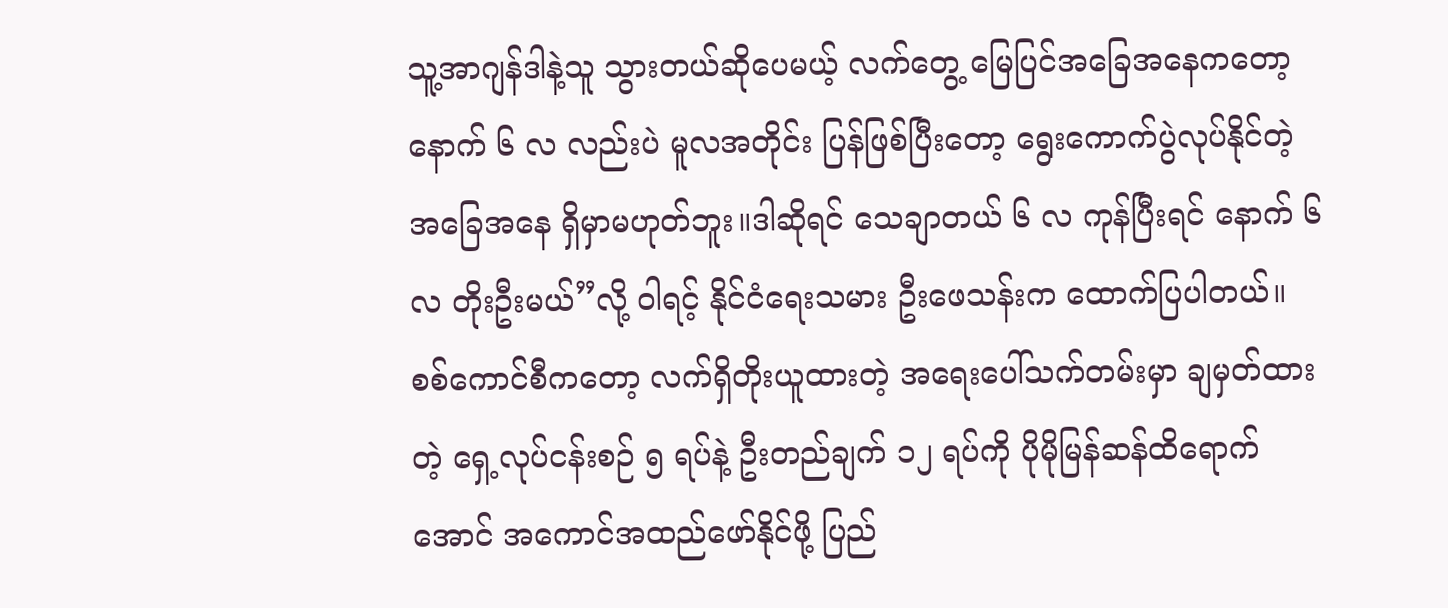သူ့အာဂျန်ဒါနဲ့သူ သွားတယ်ဆိုပေမယ့် လက်တွေ့ မြေပြင်အခြေအနေကတော့ နောက် ၆ လ လည်းပဲ မူလအတိုင်း ပြန်ဖြစ်ပြီးတော့ ရွေးကောက်ပွဲလုပ်နိုင်တဲ့ အခြေအနေ ရှိမှာမဟုတ်ဘူး။ဒါဆိုရင် သေချာတယ် ၆ လ ကုန်ပြီးရင် နောက် ၆ လ တိုးဦးမယ်”လို့ ဝါရင့် နိုင်ငံရေးသမား ဦးဖေသန်းက ထောက်ပြပါတယ်။
စစ်ကောင်စီကတော့ လက်ရှိတိုးယူထားတဲ့ အရေးပေါ်သက်တမ်းမှာ ချမှတ်ထားတဲ့ ရှေ့လုပ်ငန်းစဉ် ၅ ရပ်နဲ့ ဦးတည်ချက် ၁၂ ရပ်ကို ပိုမိုမြန်ဆန်ထိရောက်အောင် အကောင်အထည်ဖော်နိုင်ဖို့ ပြည်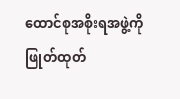ထောင်စုအစိုးရအဖွဲ့ကို ဖြုတ်ထုတ်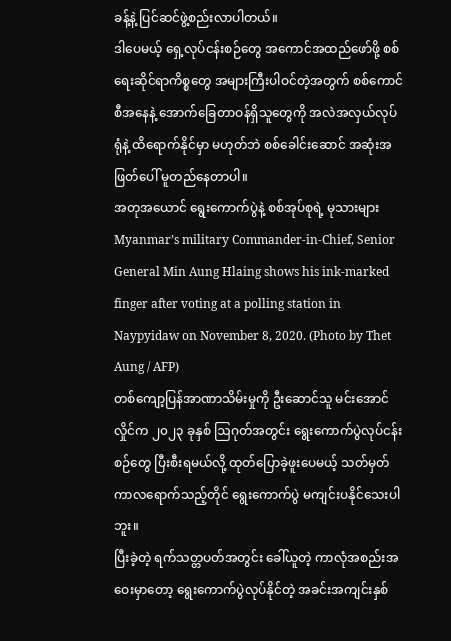ခန့်နဲ့ ပြင်ဆင်ဖွဲ့စည်းလာပါတယ်။
ဒါပေမယ့် ရှေ့လုပ်ငန်းစဉ်တွေ အကောင်အထည်ဖော်ဖို့ စစ်ရေးဆိုင်ရာကိစ္စတွေ အများကြီးပါဝင်တဲ့အတွက် စစ်ကောင်စီအနေနဲ့ အောက်ခြေတာဝန်ရှိသူတွေကို အလဲအလှယ်လုပ်ရုံနဲ့ ထိရောက်နိုင်မှာ မဟုတ်ဘဲ စစ်ခေါင်းဆောင် အဆုံးအဖြတ်ပေါ် မူတည်နေတာပါ။
အတုအယောင် ရွေးကောက်ပွဲနဲ့ စစ်အုပ်စုရဲ့ မုသားများ
Myanmar’s military Commander-in-Chief, Senior General Min Aung Hlaing shows his ink-marked finger after voting at a polling station in Naypyidaw on November 8, 2020. (Photo by Thet Aung / AFP)
တစ်ကျော့ပြန်အာဏာသိမ်းမှုကို ဦးဆောင်သူ မင်းအောင်လှိုင်က ၂၀၂၃ ခုနှစ် ဩဂုတ်အတွင်း ရွေးကောက်ပွဲလုပ်ငန်းစဉ်တွေ ပြီးစီးရမယ်လို့ ထုတ်ပြောခဲ့ဖူးပေမယ့် သတ်မှတ်ကာလရောက်သည့်တိုင် ရွေးကောက်ပွဲ မကျင်းပနိုင်သေးပါဘူး။
ပြီးခဲ့တဲ့ ရက်သတ္တပတ်အတွင်း ခေါ်ယူတဲ့ ကာလုံအစည်းအဝေးမှာတော့ ရွေးကောက်ပွဲလုပ်နိုင်တဲ့ အခင်းအကျင်းနှစ်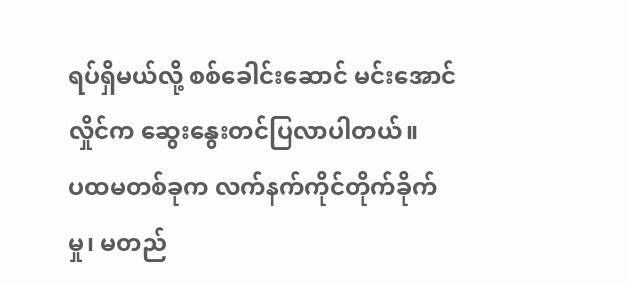ရပ်ရှိမယ်လို့ စစ်ခေါင်းဆောင် မင်းအောင်လှိုင်က ဆွေးနွေးတင်ပြလာပါတယ်။
ပထမတစ်ခုက လက်နက်ကိုင်တိုက်ခိုက်မှု၊ မတည်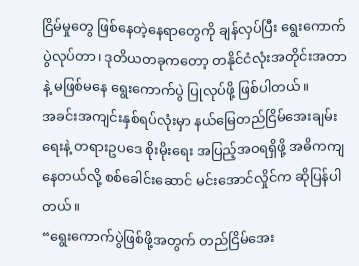ငြိမ်မှုတွေ ဖြစ်နေတဲ့နေရာတွေကို ချန်လှပ်ပြီး ရွေးကောက်ပွဲလုပ်တာ၊ ဒုတိယတခုကတော့ တနိုင်ငံလုံးအတိုင်းအတာနဲ့ မဖြစ်မနေ ရွေးကောက်ပွဲ ပြုလုပ်ဖို့ ဖြစ်ပါတယ်။
အခင်းအကျင်းနှစ်ရပ်လုံးမှာ နယ်မြေတည်ငြိမ်အေးချမ်းရေးနဲ့ တရားဥပဒေ စိုးမိုးရေး အပြည့်အဝရရှိဖို့ အဓိကကျနေတယ်လို့ စစ်ခေါင်းဆောင် မင်းအောင်လှိုင်က ဆိုပြန်ပါတယ်။
“ရွေးကောက်ပွဲဖြစ်ဖို့အတွက် တည်ငြိမ်အေး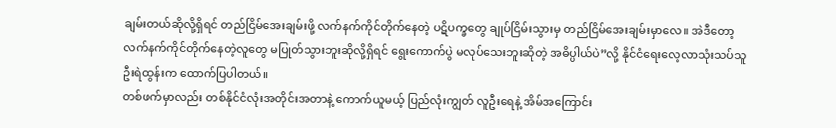ချမ်းတယ်ဆိုလို့ရှိရင် တည်ငြိမ်အေးချမ်းဖို့ လက်နက်ကိုင်တိုက်နေတဲ့ ပဋိပက္ခတွေ ချုပ်ငြိမ်းသွားမှ တည်ငြိမ်အေးချမ်းမှာလေ။ အဲဒီတော့ လက်နက်ကိုင်တိုက်နေတဲ့လူတွေ မပြုတ်သွားဘူးဆိုလို့ရှိရင် ရွေးကောက်ပွဲ မလုပ်သေးဘူးဆိုတဲ့ အဓိပ္ပါယ်ပဲ”လို့ နိုင်ငံရေးလေ့လာသုံးသပ်သူ ဦးရဲထွန်းက ထောက်ပြပါတယ်။
တစ်ဖက်မှာလည်း တစ်နိုင်ငံလုံးအတိုင်းအတာနဲ့ ကောက်ယူမယ့် ပြည်လုံးကျွတ် လူဦးရေနဲ့ အိမ်အကြောင်း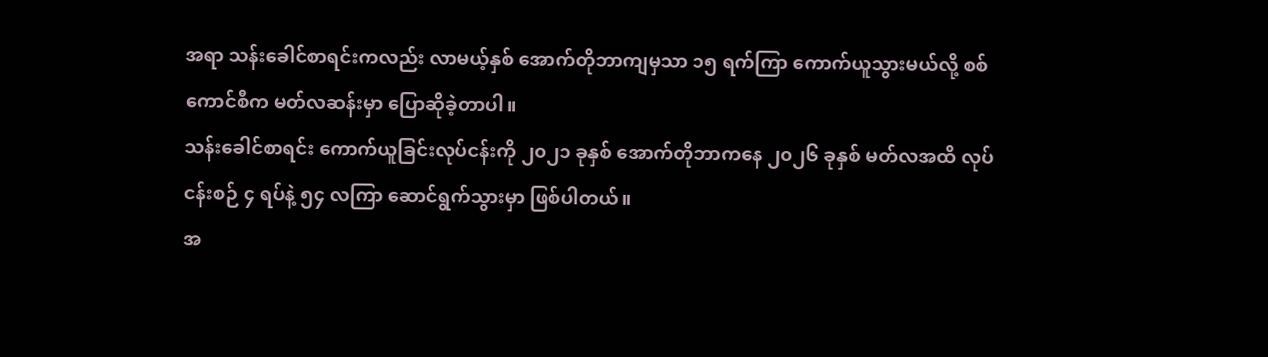အရာ သန်းခေါင်စာရင်းကလည်း လာမယ့်နှစ် အောက်တိုဘာကျမှသာ ၁၅ ရက်ကြာ ကောက်ယူသွားမယ်လို့ စစ်ကောင်စီက မတ်လဆန်းမှာ ပြောဆိုခဲ့တာပါ။
သန်းခေါင်စာရင်း ကောက်ယူခြင်းလုပ်ငန်းကို ၂၀၂၁ ခုနှစ် အောက်တိုဘာကနေ ၂၀၂၆ ခုနှစ် မတ်လအထိ လုပ်ငန်းစဉ် ၄ ရပ်နဲ့ ၅၄ လကြာ ဆောင်ရွက်သွားမှာ ဖြစ်ပါတယ်။
အ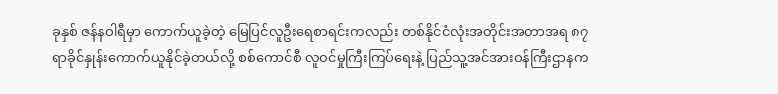ခုနှစ် ဇန်နဝါရီမှာ ကောက်ယူခဲ့တဲ့ မြေပြင်လူဦးရေစာရင်းကလည်း တစ်နိုင်ငံလုံးအတိုင်းအတာအရ ၈၇ ရာခိုင်နှုန်းကောက်ယူနိုင်ခဲ့တယ်လို့ စစ်ကောင်စီ လူဝင်မှုကြီးကြပ်ရေးနဲ့ ပြည်သူ့အင်အားဝန်ကြီးဌာနက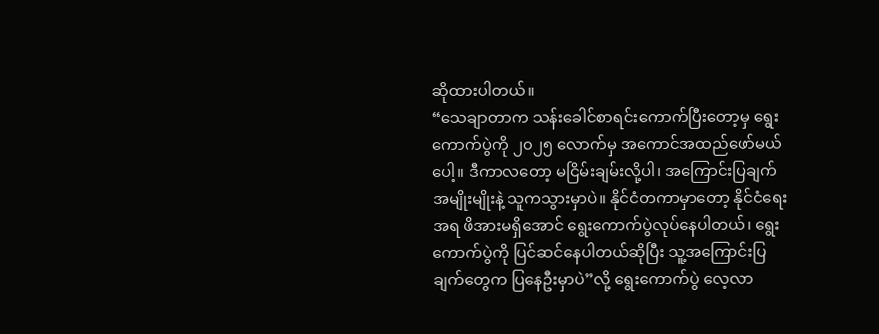ဆိုထားပါတယ်။
“သေချာတာက သန်းခေါင်စာရင်းကောက်ပြီးတော့မှ ရွေးကောက်ပွဲကို ၂၀၂၅ လောက်မှ အကောင်အထည်ဖော်မယ်ပေါ့။ ဒီကာလတော့ မငြိမ်းချမ်းလို့ပါ၊ အကြောင်းပြချက်အမျိုးမျိုးနဲ့ သူကသွားမှာပဲ။ နိုင်ငံတကာမှာတော့ နိုင်ငံရေးအရ ဖိအားမရှိအောင် ရွေးကောက်ပွဲလုပ်နေပါတယ်၊ ရွေးကောက်ပွဲကို ပြင်ဆင်နေပါတယ်ဆိုပြီး သူ့အကြောင်းပြချက်တွေက ပြနေဦးမှာပဲ”လို့ ရွေးကောက်ပွဲ လေ့လာ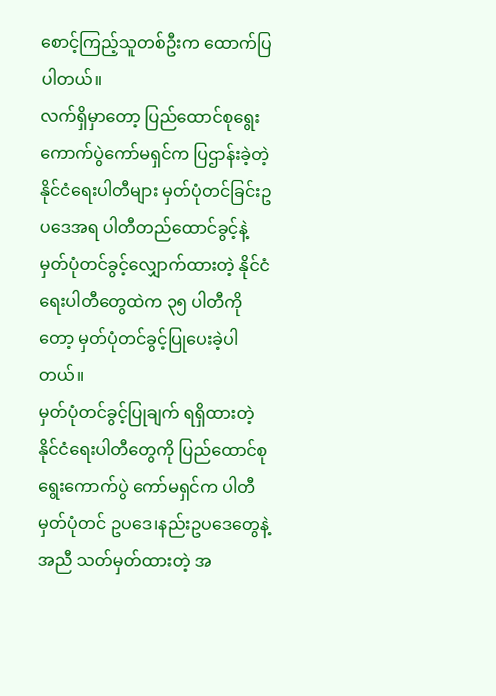စောင့်ကြည့်သူတစ်ဦးက ထောက်ပြပါတယ်။
လက်ရှိမှာတော့ ပြည်ထောင်စုရွေးကောက်ပွဲကော်မရှင်က ပြဌာန်းခဲ့တဲ့ နိုင်ငံရေးပါတီများ မှတ်ပုံတင်ခြင်းဥပဒေအရ ပါတီတည်ထောင်ခွင့်နဲ့ မှတ်ပုံတင်ခွင့်လျှောက်ထားတဲ့ နိုင်ငံရေးပါတီတွေထဲက ၃၅ ပါတီကိုတော့ မှတ်ပုံတင်ခွင့်ပြုပေးခဲ့ပါတယ်။
မှတ်ပုံတင်ခွင့်ပြုချက် ရရှိထားတဲ့ နိုင်ငံရေးပါတီတွေကို ပြည်ထောင်စုရွေးကောက်ပွဲ ကော်မရှင်က ပါတီမှတ်ပုံတင် ဥပဒေ၊နည်းဥပဒေတွေနဲ့အညီ သတ်မှတ်ထားတဲ့ အ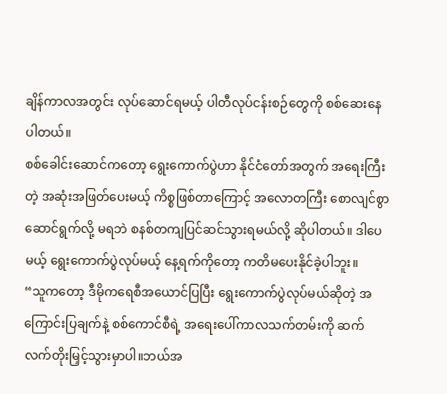ချိန်ကာလအတွင်း လုပ်ဆောင်ရမယ့် ပါတီလုပ်ငန်းစဉ်တွေကို စစ်ဆေးနေပါတယ်။
စစ်ခေါင်းဆောင်ကတော့ ရွေးကောက်ပွဲဟာ နိုင်ငံတော်အတွက် အရေးကြီးတဲ့ အဆုံးအဖြတ်ပေးမယ့် ကိစ္စဖြစ်တာကြောင့် အလောတကြီး စောလျင်စွာ ဆောင်ရွက်လို့ မရဘဲ စနစ်တကျပြင်ဆင်သွားရမယ်လို့ ဆိုပါတယ်။ ဒါပေမယ့် ရွေးကောက်ပွဲလုပ်မယ့် နေ့ရက်ကိုတော့ ကတိမပေးနိုင်ခဲ့ပါဘူး။
“သူကတော့ ဒီမိုကရေစီအယောင်ပြပြီး ရွေးကောက်ပွဲလုပ်မယ်ဆိုတဲ့ အကြောင်းပြချက်နဲ့ စစ်ကောင်စီရဲ့ အရေးပေါ်ကာလသက်တမ်းကို ဆက်လက်တိုးမြှင့်သွားမှာပါ။ဘယ်အ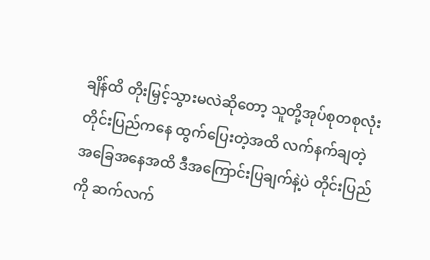ချိန်ထိ တိုးမြှင့်သွားမလဲဆိုတော့ သူတို့အုပ်စုတစုလုံး တိုင်းပြည်ကနေ ထွက်ပြေးတဲ့အထိ လက်နက်ချတဲ့အခြေအနေအထိ ဒီအကြောင်းပြချက်နဲ့ပဲ တိုင်းပြည်ကို ဆက်လက်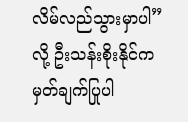လိမ်လည်သွားမှာပါ” လို့ ဦးသန်းစိုးနိုင်က မှတ်ချက်ပြုပါ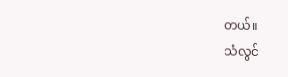တယ်။
သံလွင်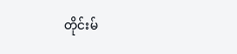တိုင်းမ်